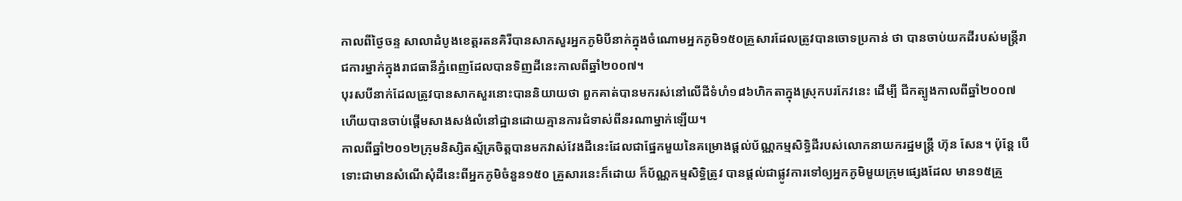កាលពីថ្ងៃចន្ទ សាលាដំបូងខេត្តរតនគិរីបានសាកសួរអ្នកភូមិបីនាក់ក្នុងចំណោមអ្នកភូមិ១៥០គ្រួសារដែលត្រូវបានចោទប្រកាន់ ថា បានចាប់យកដីរបស់មន្ត្រីរាជការម្នាក់ក្នុងរាជធានីភ្នំពេញដែលបានទិញដីនេះកាលពីឆ្នាំ២០០៧។
បុរសបីនាក់ដែលត្រូវបានសាកសួរនោះបាននិយាយថា ពួកគាត់បានមករស់នៅលើដីទំហំ១៨៦ហិកតាក្នុងស្រុកបរកែវនេះ ដើម្បី ជីកត្បូងកាលពីឆ្នាំ២០០៧ ហើយបានចាប់ផ្តើមសាងសង់លំនៅដ្ឋានដោយគ្មានការជំទាស់ពីនរណាម្នាក់ឡើយ។
កាលពីឆ្នាំ២០១២ក្រុមនិស្សិតស្ម័គ្រចិត្តបានមកវាស់វែងដីនេះដែលជាផ្នែកមួយនៃគម្រោងផ្តល់ប័ណ្ណកម្មសិទ្ធិដីរបស់លោកនាយករដ្ឋមន្ត្រី ហ៊ុន សែន។ ប៉ុន្តែ បើទោះជាមានសំណើសុំដីនេះពីអ្នកភូមិចំនួន១៥០ គ្រួសារនេះក៏ដោយ ក៏ប័ណ្ណកម្មសិទ្ធិត្រូវ បានផ្តល់ជាផ្លូវការទៅឲ្យអ្នកភូមិមួយក្រុមផ្សេងដែល មាន១៥គ្រួ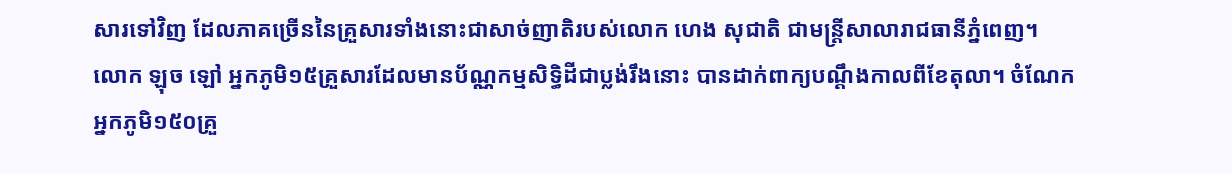សារទៅវិញ ដែលភាគច្រើននៃគ្រួសារទាំងនោះជាសាច់ញាតិរបស់លោក ហេង សុជាតិ ជាមន្ត្រីសាលារាជធានីភ្នំពេញ។
លោក ឡុច ឡៅ អ្នកភូមិ១៥គ្រួសារដែលមានប័ណ្ណកម្មសិទ្ធិដីជាប្លង់រឹងនោះ បានដាក់ពាក្យបណ្តឹងកាលពីខែតុលា។ ចំណែក អ្នកភូមិ១៥០គ្រួ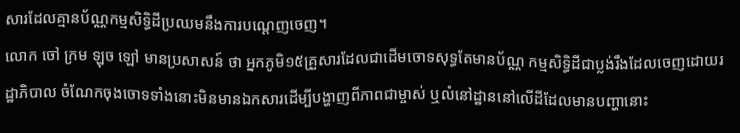សារដែលគ្មានប័ណ្ណកម្មសិទ្ធិដីប្រឈមនឹងការបណ្តេញចេញ។
លោក ចៅ ក្រម ឡុច ឡៅ មានប្រសាសន៍ ថា អ្នកភូមិ១៥គ្រួសារដែលជាដើមចោទសុទ្ធតែមានប័ណ្ណ កម្មសិទ្ធិដីជាប្លង់រឹងដែលចេញដោយរដ្ឋាភិបាល ចំណែកចុងចោទទាំងនោះមិនមានឯកសារដើម្បីបង្ហាញពីភាពជាម្ចាស់ ឬលំនៅដ្ឋាននៅលើដីដែលមានបញ្ហានោះ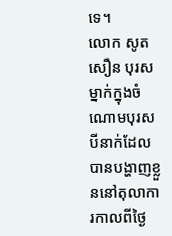ទេ។
លោក សូត សឿន បុរសម្នាក់ក្នុងចំណោមបុរសបីនាក់ដែលបានបង្ហាញខ្លួននៅតុលាការកាលពីថ្ងៃ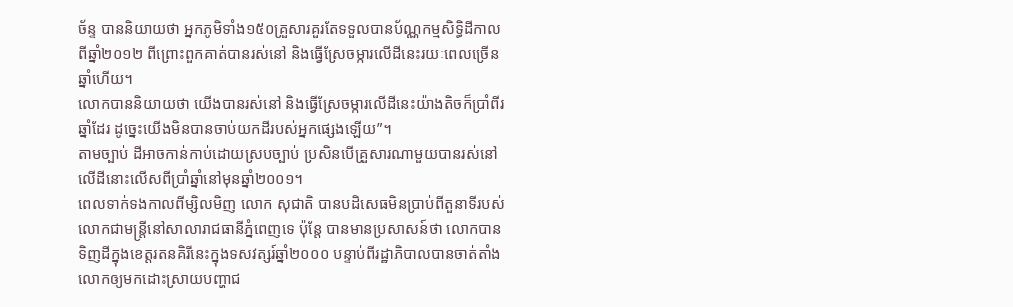ច័ន្ទ បាននិយាយថា អ្នកភូមិទាំង១៥០គ្រួសារគួរតែទទួលបានប័ណ្ណកម្មសិទ្ធិដីកាលពីឆ្នាំ២០១២ ពីព្រោះពួកគាត់បានរស់នៅ និងធ្វើស្រែចម្ការលើដីនេះរយៈពេលច្រើនឆ្នាំហើយ។
លោកបាននិយាយថា យើងបានរស់នៅ និងធ្វើស្រែចម្ការលើដីនេះយ៉ាងតិចក៏ប្រាំពីរឆ្នាំដែរ ដូច្នេះយើងមិនបានចាប់យកដីរបស់អ្នកផ្សេងឡើយ”។
តាមច្បាប់ ដីអាចកាន់កាប់ដោយស្របច្បាប់ ប្រសិនបើគ្រួសារណាមួយបានរស់នៅលើដីនោះលើសពីប្រាំឆ្នាំនៅមុនឆ្នាំ២០០១។
ពេលទាក់ទងកាលពីម្សិលមិញ លោក សុជាតិ បានបដិសេធមិនប្រាប់ពីតួនាទីរបស់លោកជាមន្ត្រីនៅសាលារាជធានីភ្នំពេញទេ ប៉ុន្តែ បានមានប្រសាសន៍ថា លោកបានទិញដីក្នុងខេត្តរតនគិរីនេះក្នុងទសវត្សរ៍ឆ្នាំ២០០០ បន្ទាប់ពីរដ្ឋាភិបាលបានចាត់តាំងលោកឲ្យមកដោះស្រាយបញ្ហាជ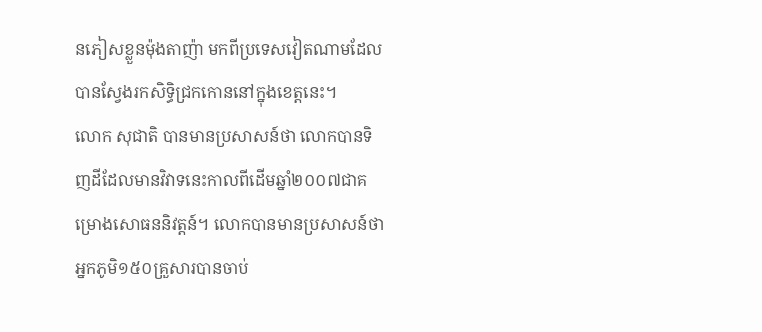នភៀសខ្លួនម៉ុងតាញ៉ា មកពីប្រទេសវៀតណាមដែលបានស្វែងរកសិទ្ធិជ្រកកោននៅក្នុងខេត្តនេះ។
លោក សុជាតិ បានមានប្រសាសន៍ថា លោកបានទិញដីដែលមានវិវាទនេះកាលពីដើមឆ្នាំ២០០៧ជាគម្រោងសោធននិវត្តន៍។ លោកបានមានប្រសាសន៍ថា អ្នកភូមិ១៥០គ្រួសារបានចាប់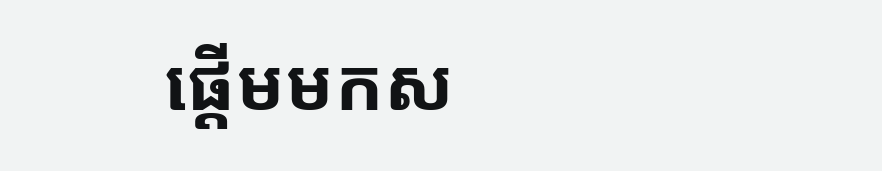ផ្តើមមកស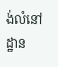ង់លំនៅដ្ឋាន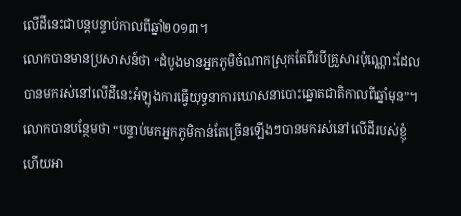លើដីនេះជាបន្តបន្ទាប់កាលពីឆ្នាំ២០១៣។
លោកបានមានប្រសាសន៍ថា “ដំបូងមានអ្នកភូមិចំណាកស្រុកតែពីរបីគ្រួសារប៉ុណ្ណោះដែលបានមករស់នៅលើដីនេះអំឡុងការធ្វើយុទ្ធនាការឃោសនាបោះឆ្នោតជាតិកាលពីឆ្នាំមុន”។ លោកបានបន្ថែមថា “បន្ទាប់មកអ្នកភូមិកាន់តែច្រើនឡើងៗបានមករស់នៅលើដីរបស់ខ្ញុំ ហើយអា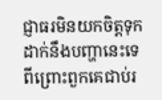ជ្ញាធរមិនយកចិត្តទុកដាក់នឹងបញ្ហានេះទេ ពីព្រោះពួកគេជាប់រ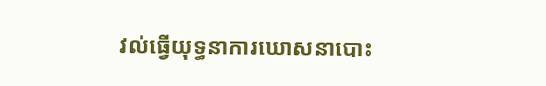វល់ធ្វើយុទ្ធនាការឃោសនាបោះ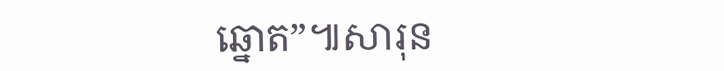ឆ្នោត”៕សារុន